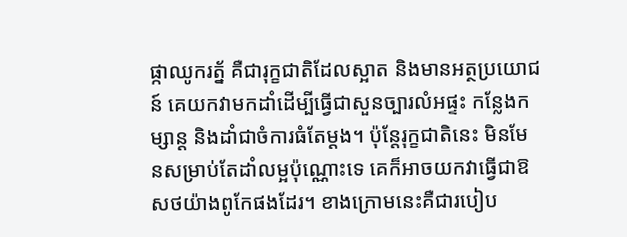ផ្កាឈូករត្ន័ គឺជារុក្ខជាតិដែលស្អាត និងមានអត្ថប្រយោជន៍ គេយកវាមកដាំដើម្បីធ្វើជាសួនច្បារលំអផ្ទះ កន្លែងកម្សាន្ត និងដាំជាចំការធំតែម្តង។ ប៉ុន្តែរុក្ខជាតិនេះ មិនមែនសម្រាប់តែដាំលម្អប៉ុណ្ណោះទេ គេក៏អាចយកវាធ្វើជាឱសថយ៉ាងពូកែផងដែរ។ ខាងក្រោមនេះគឺជារបៀប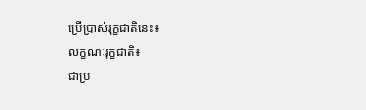ប្រើប្រាស់រុក្ខជាតិនេះ៖
លក្ខណៈរុក្ខជាតិ៖
ជាប្រ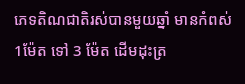ភេទតិណជាតិរស់បានមួយឆ្នាំ មានកំពស់ 1ម៉ែត ទៅ 3 ម៉ែត ដើមដុះត្រ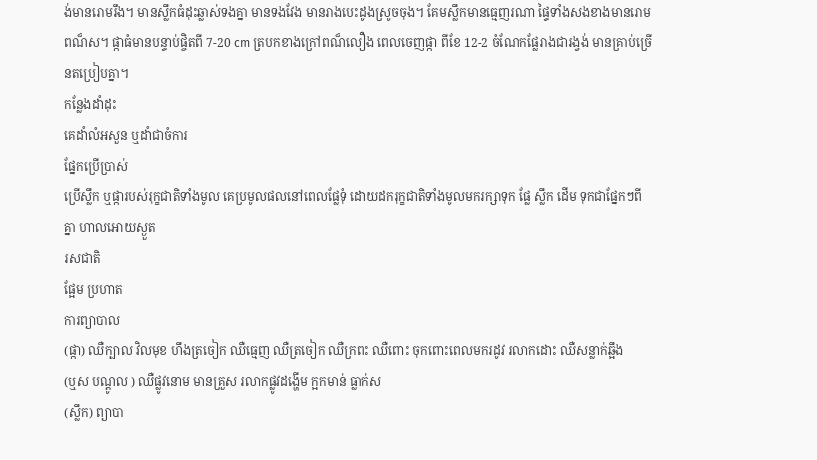ង់មានរោមរឹង។ មានស្លឹកធំដុះឆ្លាស់ទងគ្នា មានទងវែង មានរាងបេះដូងស្រូចចុង។ គែមស្លឹកមានធ្មេញរណា ផ្ទៃទាំងសងខាងមានរោមពណ៏ស។ ផ្កាធំមានបន្ទាប់ផ្ចិតពី 7-20 cm ត្របកខាងក្រៅពណ៏លឿង ពេលចេញផ្កា ពីខែ 12-2 ចំណែកផ្លែរាងជារង្វង់ មានគ្រាប់ច្រើនតប្រៀបគ្នា។
កន្លែងដាំដុះ
គេដាំលំអសួន ឬដាំជាចំការ
ផ្នែកប្រើប្រាស់
ប្រើស្លឹក ឬផ្ការបស់រុក្ខជាតិទាំងមូល គេប្រមូលផលនៅពេលផ្លែទុំ ដោយដករុក្ខជាតិទាំងមូលមករក្សាទុក ផ្លែ ស្លឹក ដើម ទុកជាផ្នែកៗពីគ្នា ហាលអោយស្ងួត
រសជាតិ
ផ្អែម ប្រហាត
ការព្យាបាល
(ផ្កា) ឈឺក្បាល វិលមុខ ហឹងត្រចៀក ឈឺធ្មេញ ឈឺត្រចៀក ឈឺក្រពះ ឈឺពោះ ចុកពោះពេលមករដូវ រលាកដោះ ឈឺសន្លាក់ឆ្អឹង
(ឬស បណ្តូល ) ឈឺផ្លូវនោម មានគ្រួស រលាកផ្លូវដង្ហើម ក្អកមាន់ ធ្លាក់ស
(ស្លឹក) ព្យាបា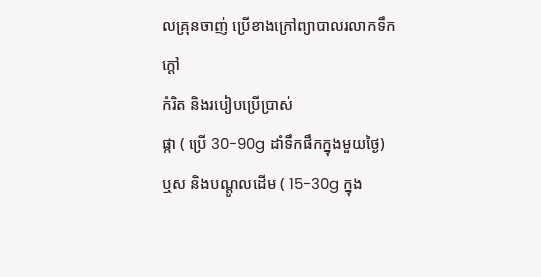លគ្រុនចាញ់ ប្រើខាងក្រៅព្យាបាលរលាកទឹកក្តៅ
កំរិត និងរបៀបប្រើប្រាស់
ផ្កា ( ប្រើ 30-90g ដាំទឹកផឹកក្នុងមួយថ្ងៃ)
ឬស និងបណ្តូលដើម ( 15-30g ក្នុង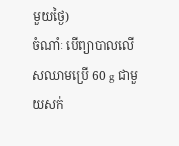មួយថ្ងៃ)
ចំណាំៈ បើព្យាបាលលើសឈាមប្រើ 60 g ជាមួយសក់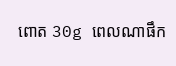ពោត 30g ពេលណាផឹក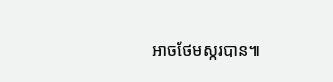អាចថែមស្ករបាន៕